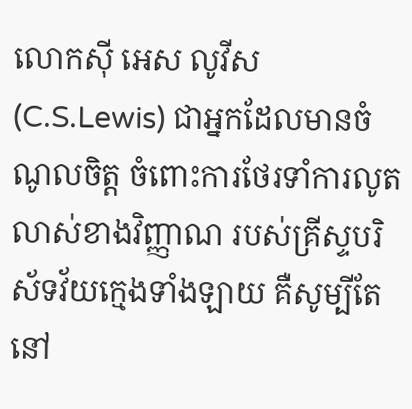លោកស៊ី អេស លូវីស(C.S.Lewis) ជាអ្នកដែលមានចំណូលចិត្ត ចំពោះការថែរទាំការលូតលាស់ខាងវិញ្ញាណ របស់គ្រីស្ទបរិស័ទវ័យក្មេងទាំងឡាយ គឺសូម្បីតែនៅ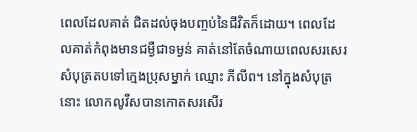ពេលដែលគាត់ ជិតដល់ចុងបញ្ចប់នៃជីវិតក៏ដោយ។ ពេលដែលគាត់កំពុងមានជម្ងឺជាទម្ងន់ គាត់នៅតែចំណាយពេលសរសេរសំបុត្រតបទៅក្មេងប្រុសម្នាក់ ឈ្មោះ ភីលីព។ នៅក្នុងសំបុត្រនោះ លោកលូវីសបានកោតសរសើរ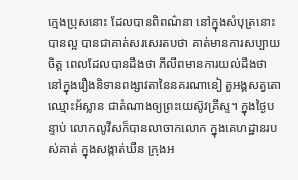ក្មេងប្រុសនោះ ដែលបានពិពណ៌នា នៅក្នុងសំបុត្រនោះបានល្អ បានជាគាត់សរសេរតបថា គាត់មានការសប្បាយចិត្ត ពេលដែលបានដឹងថា ភីលីពមានការយល់ដឹងថា នៅក្នុងរឿងនិទានពង្សាវតានៃនគរណានៀ តួអង្គសត្វតោឈ្មោះអ័ស្លាន ជាតំណាងឲ្យព្រះយេស៊ូវគ្រីស្ទ។ ក្នុងថ្ងៃបន្ទាប់ លោកលូវីសក៏បានលាចាកលោក ក្នុងគេហដ្ឋានរបស់គាត់ ក្នុងសង្កាត់ឃឺន ក្រុងអ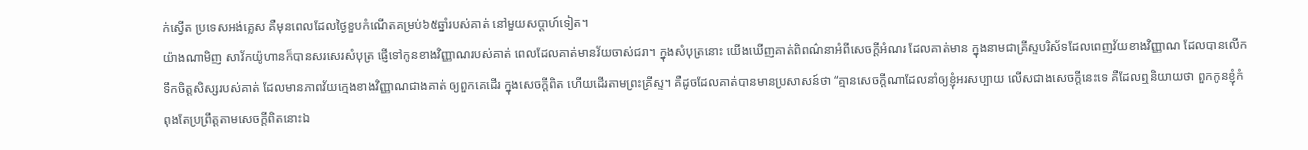ក់ស្វើត ប្រទេសអង់គ្លេស គឺមុនពេលដែលថ្ងៃខួបកំណើតគម្រប់៦៥ឆ្នាំរបស់គាត់ នៅមួយសប្តាហ៍ទៀត។
យ៉ាងណាមិញ សាវ័កយ៉ូហានក៏បានសរសេរសំបុត្រ ផ្ញើទៅកូនខាងវិញ្ញាណរបស់គាត់ ពេលដែលគាត់មានវ័យចាស់ជរា។ ក្នុងសំបុត្រនោះ យើងឃើញគាត់ពិពណ៌នាអំពីសេចក្តីអំណរ ដែលគាត់មាន ក្នុងនាមជាគ្រីស្ទបរិស័ទដែលពេញវ័យខាងវិញ្ញាណ ដែលបានលើកទឹកចិត្តសិស្សរបស់គាត់ ដែលមានភាពវ័យក្មេងខាងវិញ្ញាណជាងគាត់ ឲ្យពួកគេដើរ ក្នុងសេចក្តីពិត ហើយដើរតាមព្រះគ្រីស្ទ។ គឺដូចដែលគាត់បានមានប្រសាសន៍ថា “គ្មានសេចក្តីណាដែលនាំឲ្យខ្ញុំអរសប្បាយ លើសជាងសេចក្តីនេះទេ គឺដែលឮនិយាយថា ពួកកូនខ្ញុំកំពុងតែប្រព្រឹត្តតាមសេចក្តីពិតនោះឯ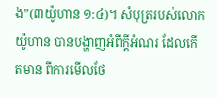ង”(៣យ៉ូហាន ១:៤)។ សំបុត្ររបស់លោកយ៉ូហាន បានបង្ហាញអំពីក្តីអំណរ ដែលកើតមាន ពីការមើលថែ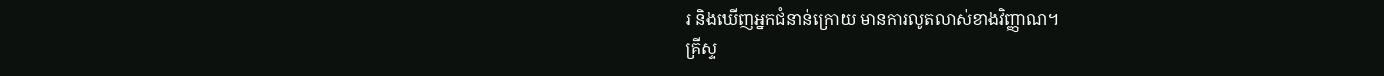រ និងឃើញអ្នកជំនាន់ក្រោយ មានការលូតលាស់ខាងវិញ្ញាណ។
គ្រីស្ទ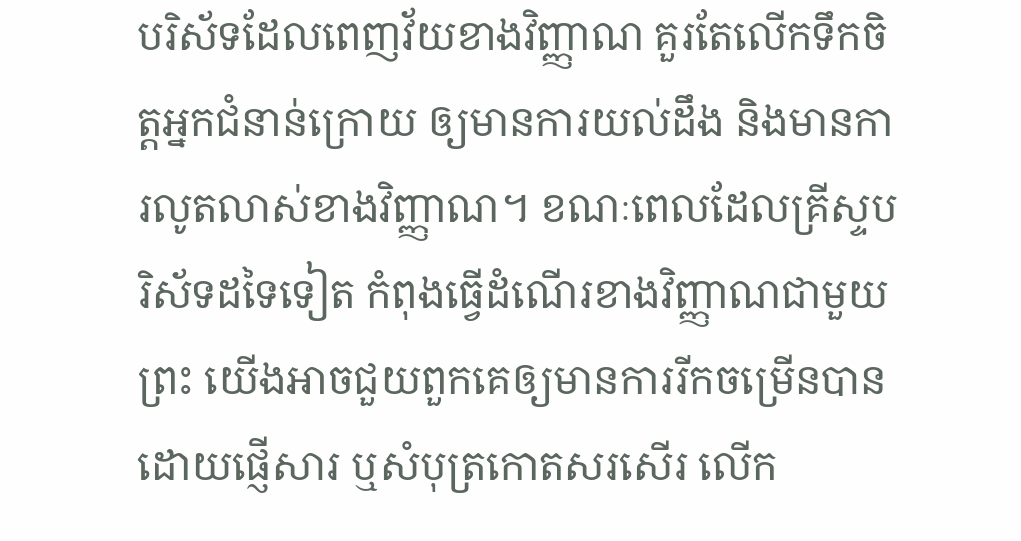បរិស័ទដែលពេញវ័យខាងវិញ្ញាណ គួរតែលើកទឹកចិត្តអ្នកជំនាន់ក្រោយ ឲ្យមានការយល់ដឹង និងមានការលូតលាស់ខាងវិញ្ញាណ។ ខណៈពេលដែលគ្រីស្ទបរិស័ទដទៃទៀត កំពុងធ្វើដំណើរខាងវិញ្ញាណជាមួយព្រះ យើងអាចជួយពួកគេឲ្យមានការរីកចម្រើនបាន ដោយផ្ញើសារ ឬសំបុត្រកោតសរសើរ លើក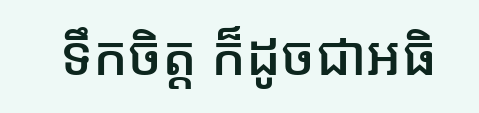ទឹកចិត្ត ក៏ដូចជាអធិ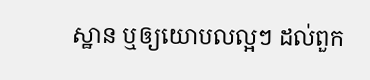ស្ឋាន ឬឲ្យយោបលល្អៗ ដល់ពួក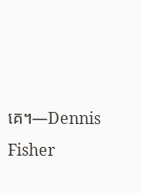គេ។—Dennis Fisher